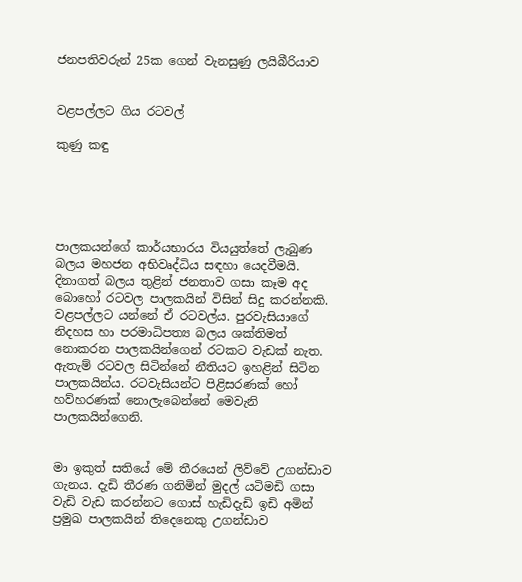ජනපතිවරුන් 25ක ගෙන් වැනසුණු ලයිබීරියාව


වළපල්ලට ගිය රටවල්

කුණු කඳු





පාලකයන්ගේ කාර්යභාරය වියයුත්තේ ලැබුණ බලය මහජන අභිවෘද්ධිය සඳහා යෙදවීමයි. දිනාගත් බලය තුළින් ජනතාව ගසා කෑම අද බොහෝ රටවල පාලකයින් විසින් සිදු කරන්නකි. වළපල්ලට යන්නේ ඒ රටවල්ය. පුරවැසියාගේ නිදහස හා පරමාධිපත්‍ය බලය ශක්තිමත් නොකරන පාලකයින්ගෙන් රටකට වැඩක් නැත. ඇතැම් රටවල සිටින්නේ නීතියට ඉහළින් සිටින පාලකයින්ය. රටවැසියන්ට පිළිසරණක් හෝ හව්හරණක් නොලැබෙන්නේ මෙවැනි පාලකයින්ගෙනි.


මා ඉකුත් සතියේ මේ තීරයෙන් ලිව්වේ උගන්ඩාව ගැනය. දැඩි තීරණ ගනිමින් මුදල් යටිමඩි ගසා වැඩි වැඩ කරන්නට ගොස් හැඩිදැඩි ඉඩි අමින් ප්‍රමුඛ පාලකයින් තිදෙනෙකු උගන්ඩාව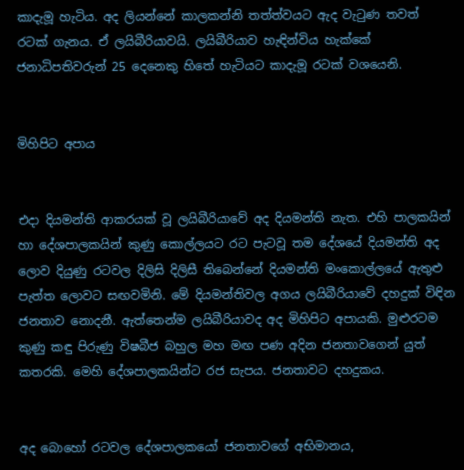කාදැමූ හැටිය. අද ලියන්නේ කාලකන්නි තත්ත්වයට ඇද වැටුණ තවත් රටක් ගැනය. ඒ ලයිබීරියාවයි. ලයිබීරියාව හැඳින්විය හැක්කේ ජනාධිපතිවරුන් 25 දෙනෙකු හිතේ හැටියට කාදැමූ රටක් වශයෙනි.


මිහිපිට අපාය


එදා දියමන්ති ආකරයක් වූ ලයිබීරියාවේ අද දියමන්ති නැත. එහි පාලකයින් හා දේශපාලකයින් කුණු කොල්ලයට රට පැටවූ තම දේශයේ දියමන්ති අද ලොව දියුණු රටවල දිලිසි දිලිසී තිබෙන්නේ දියමන්ති මංකොල්ලයේ ඇතුළු පැත්ත ලොවට සඟවමිනි. මේ දියමන්තිවල අගය ලයිබීරියාවේ දහදුක් විඳින ජනතාව නොදනී. ඇත්තෙන්ම ලයිබීරියාවද අද මිහිපිට අපායකි. මුළුරටම කුණු කඳු පිරුණු විෂබීජ බහුල මහ මඟ පණ අදින ජනතාවගෙන් යුත් කතරකි. මෙහි දේශපාලකයින්ට රජ සැපය. ජනතාවට දහදුකය.


අද බොහෝ රටවල දේශපාලකයෝ ජනතාවගේ අභිමානය,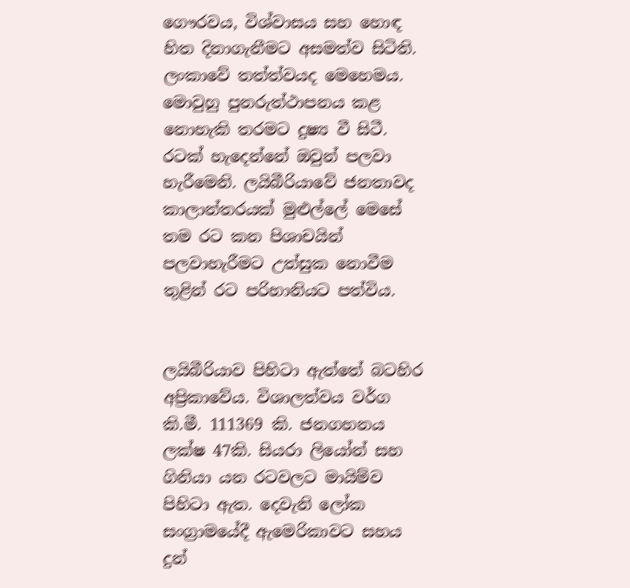ගෞරවය, විශ්වාසය සහ හොඳ හිත දිනාගැනීමට අසමත්ව සිටිති. ලංකාවේ තත්ත්වයද මෙහෙමය. මොවුහු පුනරුත්ථාපනය කළ නොහැකි තරමට දුෂ්‍ය වී සිටී. රටක් හැදෙන්නේ ඔවුන් පලවා හැරීමෙනි. ලයිබීරියාවේ ජනතාවද කාලාන්තරයක් මුළුල්ලේ මෙසේ තම රට කන පිශාචයින් පලවාහැරීමට උත්සුක නොවීම තුළින් රට පරිහානියට පත්විය.


ලයිබීරියාව පිහිටා ඇත්තේ බටහිර අප්‍රිකාවේය. විශාලත්වය වර්ග කි.මී. 111369 කි. ජනගහනය ලක්ෂ 47කි. සියරා ලියෝන් සහ ගිනියා යන රටවලට මායිම්ව පිහිටා ඇත. දෙවැනි ලෝක සංග්‍රාමයේදී ඇමෙරිකාවට සහය දුන්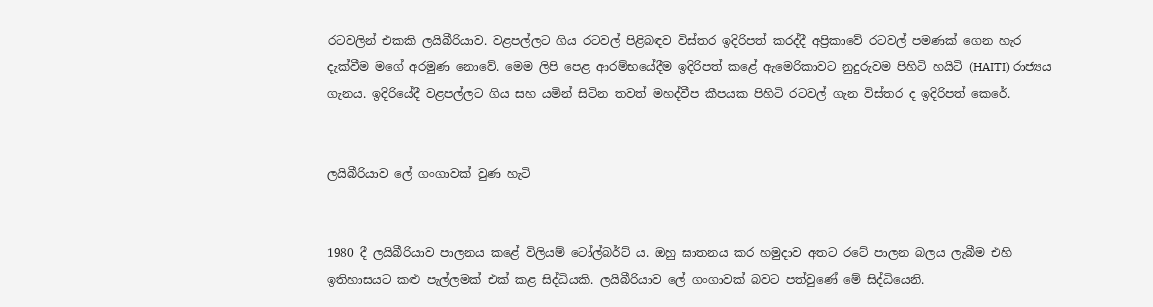රටවලින් එකකි ලයිබීරියාව. වළපල්ලට ගිය රටවල් පිළිබඳව විස්තර ඉදිරිපත් කරද්දී අප්‍රිකාවේ රටවල් පමණක් ගෙන හැර දැක්වීම මගේ අරමුණ නොවේ. මෙම ලිපි පෙළ ආරම්භයේදීම ඉදිරිපත් කළේ ඇමෙරිකාවට නුදුරුවම පිහිටි හයිටි (HAITI) රාජ්‍යය ගැනය. ඉදිරියේදී වළපල්ලට ගිය සහ යමින් සිටින තවත් මහද්වීප කීපයක පිහිටි රටවල් ගැන විස්තර ද ඉදිරිපත් කෙරේ.


ලයිබීරියාව ලේ ගංගාවක් වුණ හැටි


1980 දී ලයිබීරියාව පාලනය කළේ විලියම් ටෝල්බර්ට් ය. ඔහු ඝාතනය කර හමුදාව අතට රටේ පාලන බලය ලැබීම එහි ඉතිහාසයට කළු පැල්ලමක් එක් කළ සිද්ධියකි. ලයිබීරියාව ලේ ගංගාවක් බවට පත්වුණේ මේ සිද්ධියෙනි.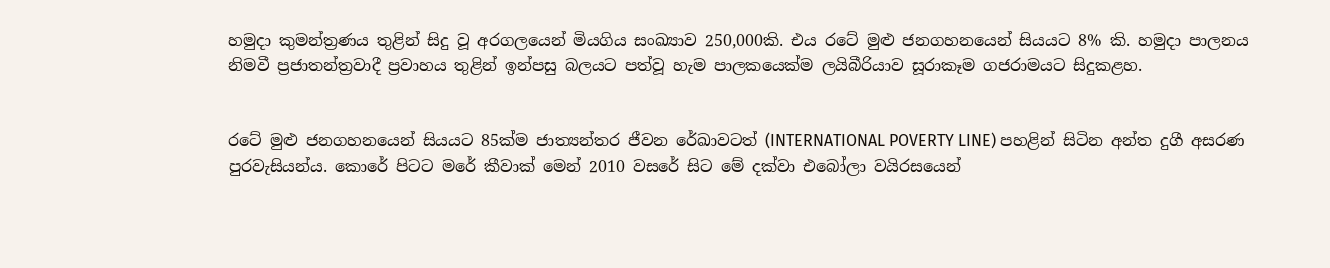හමුදා කුමන්ත්‍රණය තුළින් සිදු වූ අරගලයෙන් මියගිය සංඛ්‍යාව 250,000කි. එය රටේ මුළු ජනගහනයෙන් සියයට 8% කි. හමුදා පාලනය නිමවී ප්‍රජාතන්ත්‍රවාදී ප්‍රවාහය තුළින් ඉන්පසු බලයට පත්වූ හැම පාලකයෙක්ම ලයිබීරියාව සූරාකෑම ගජරාමයට සිදුකළහ.


රටේ මුළු ජනගහනයෙන් සියයට 85ක්ම ජාත්‍යන්තර ජීවන රේඛාවටත් (INTERNATIONAL POVERTY LINE) පහළින් සිටින අන්ත දුගී අසරණ පුරවැසියන්ය. කොරේ පිටට මරේ කීවාක් මෙන් 2010 වසරේ සිට මේ දක්වා එබෝලා වයිරසයෙන්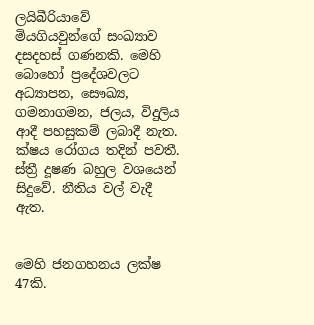ලයිබීරියාවේ මියගියවුන්ගේ සංඛ්‍යාව දසදහස් ගණනකි. මෙහි බොහෝ ප්‍රදේශවලට අධ්‍යාපන, සෞඛ්‍ය, ගමනාගමන, ජලය, විදුලිය ආදී පහසුකම් ලබාදී නැත. ක්ෂය රෝගය තදින් පවතී. ස්ත්‍රී දූෂණ බහුල වශයෙන් සිදුවේ. නීතිය වල් වැදී ඇත.


මෙහි ජනගහනය ලක්ෂ 47කි.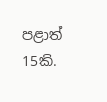පළාත් 15කි.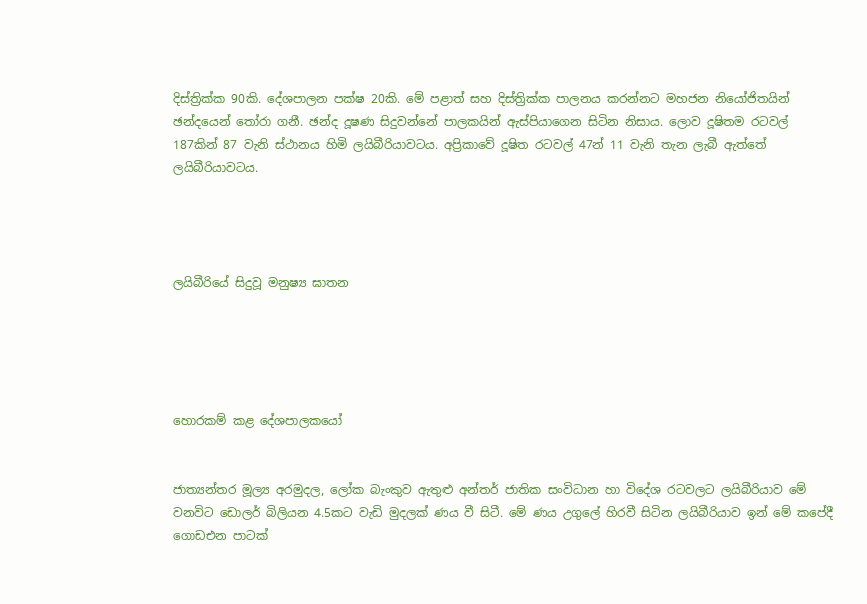දිස්ත්‍රික්ක 90කි. දේශපාලන පක්ෂ 20කි. මේ පළාත් සහ දිස්ත්‍රික්ක පාලනය කරන්නට මහජන නියෝජිතයින් ඡන්දයෙන් තෝරා ගනී. ඡන්ද දූෂණ සිදුවන්නේ පාලකයින් ඇස්පියාගෙන සිටින නිසාය. ලොව දූෂිතම රටවල් 187කින් 87 වැනි ස්ථානය හිමි ලයිබීරියාවටය. අප්‍රිකාවේ දූෂිත රටවල් 47න් 11 වැනි තැන ලැබී ඇත්තේ ලයිබීරියාවටය.




ලයිබීරියේ සිදුවූ මනුෂ්‍ය ඝාතන





හොරකම් කළ දේශපාලකයෝ


ජාත්‍යන්තර මූල්‍ය අරමුදල, ලෝක බැංකුව ඇතුළු අන්තර් ජාතික සංවිධාන හා විදේශ රටවලට ලයිබීරියාව මේ වනවිට ඩොලර් බිලියන 4.5කට වැඩි මුදලක් ණය වී සිටී. මේ ණය උගුලේ හිරවී සිටින ලයිබීරියාව ඉන් මේ කපේදී ගොඩඑන පාටක්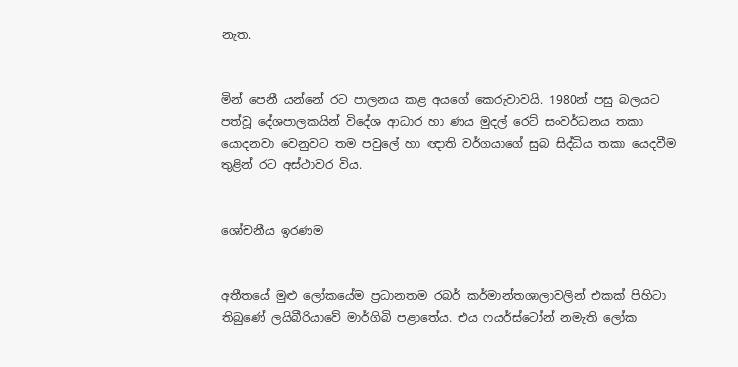නැත.


මින් පෙනී යන්නේ රට පාලනය කළ අයගේ කෙරුවාවයි. 1980න් පසු බලයට පත්වූ දේශපාලකයින් විදේශ ආධාර හා ණය මුදල් රෙට් සංවර්ධනය තකා යොදනවා වෙනුවට තම පවුලේ හා ඥාති වර්ගයාගේ සුබ සිද්ධිය තකා යෙදවීම තුළින් රට අස්ථාවර විය.


ශෝචනීය ඉරණම


අතීතයේ මුළු ලෝකයේම ප්‍රධානතම රබර් කර්මාන්තශාලාවලින් එකක් පිහිටා තිබුණේ ලයිබීරියාවේ මාර්ගිබි පළාතේය. එය ෆයර්ස්ටෝන් නමැති ලෝක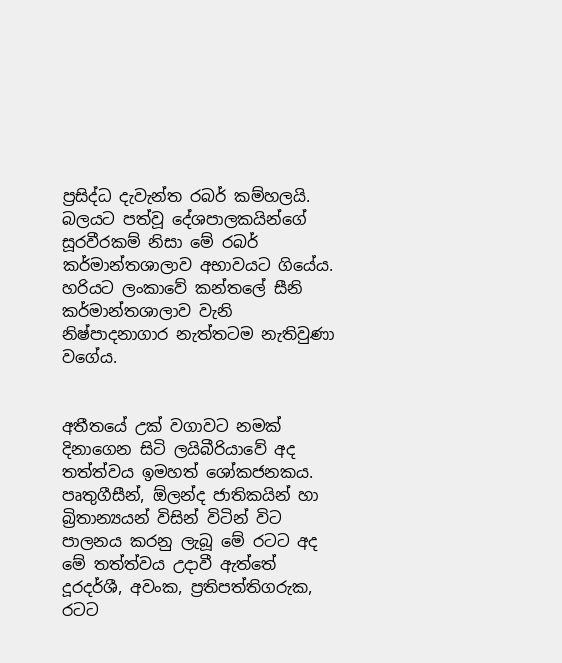ප්‍රසිද්ධ දැවැන්ත රබර් කම්හලයි. බලයට පත්වූ දේශපාලකයින්ගේ සූරවීරකම් නිසා මේ රබර් කර්මාන්තශාලාව අභාවයට ගියේය. හරියට ලංකාවේ කන්තලේ සීනි කර්මාන්තශාලාව වැනි නිෂ්පාදනාගාර නැත්තටම නැතිවුණා වගේය.


අතීතයේ උක් වගාවට නමක් දිනාගෙන සිටි ලයිබීරියාවේ අද තත්ත්වය ඉමහත් ශෝකජනකය. පෘතුගීසීන්, ඕලන්ද ජාතිකයින් හා බ්‍රිතාන්‍යයන් විසින් විටින් විට පාලනය කරනු ලැබූ මේ රටට අද මේ තත්ත්වය උදාවී ඇත්තේ දූරදර්ශී, අවංක, ප්‍රතිපත්තිගරුක, රටට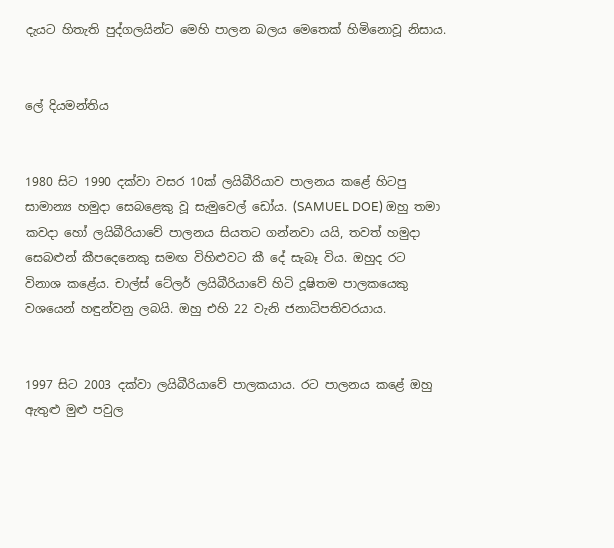දැයට හිතැති පුද්ගලයින්ට මෙහි පාලන බලය මෙතෙක් හිමිනොවූ නිසාය.


ලේ දියමන්තිය


1980 සිට 1990 දක්වා වසර 10ක් ලයිබීරියාව පාලනය කළේ හිටපු සාමාන්‍ය හමුදා සෙබළෙකු වූ සැමුවෙල් ඩෝය. (SAMUEL DOE) ඔහු තමා කවදා හෝ ලයිබීරියාවේ පාලනය සියතට ගන්නවා යයි, තවත් හමුදා සෙබළුන් කීපදෙනෙකු සමඟ විහිළුවට කී දේ සැබෑ විය. ඔහුද රට විනාශ කළේය. චාල්ස් ටේලර් ලයිබීරියාවේ හිටි දූෂිතම පාලකයෙකු වශයෙන් හඳුන්වනු ලබයි. ඔහු එහි 22 වැනි ජනාධිපතිවරයාය.


1997 සිට 2003 දක්වා ලයිබීරියාවේ පාලකයාය. රට පාලනය කළේ ඔහු ඇතුළු මුළු පවුල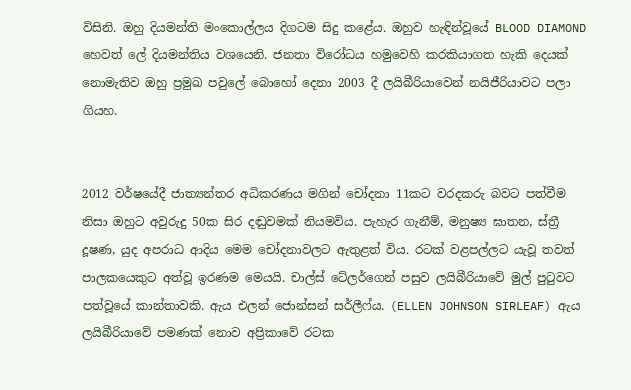විසිනි. ඔහු දියමන්ති මංකොල්ලය දිගටම සිදු කළේය. ඔහුව හැඳින්වූයේ BLOOD DIAMOND හෙවත් ලේ දියමන්තිය වශයෙනි. ජනතා විරෝධය හමුවෙහි කරකියාගත හැකි දෙයක් නොමැතිව ඔහු ප්‍රමුඛ පවුලේ බොහෝ දෙනා 2003 දී ලයිබීරියාවෙන් නයිජීරියාවට පලා ගියහ.


2012 වර්ෂයේදී ජාත්‍යන්තර අධිකරණය මගින් චෝදනා 11කට වරදකරු බවට පත්වීම නිසා ඔහුට අවුරුදු 50ක සිර දඬුවමක් නියමවිය. පැහැර ගැනීම්, මනුෂ්‍ය ඝාතන, ස්ත්‍රී දූෂණ, යුද අපරාධ ආදිය මෙම චෝදනාවලට ඇතුළත් විය. රටක් වළපල්ලට යැවූ තවත් පාලකයෙකුට අත්වූ ඉරණම මෙයයි. චාල්ස් ටේලර්ගෙන් පසුව ලයිබීරියාවේ මුල් පුටුවට පත්වූයේ කාන්තාවකි. ඇය එලන් ජොන්සන් සර්ලීෆ්ය. (ELLEN JOHNSON SIRLEAF) ඇය ලයිබීරියාවේ පමණක් නොව අප්‍රිකාවේ රටක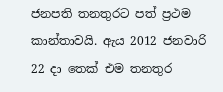ජනපති තනතුරට පත් ප්‍රථම කාන්තාවයි. ඇය 2012 ජනවාරි 22 දා තෙක් එම තනතුර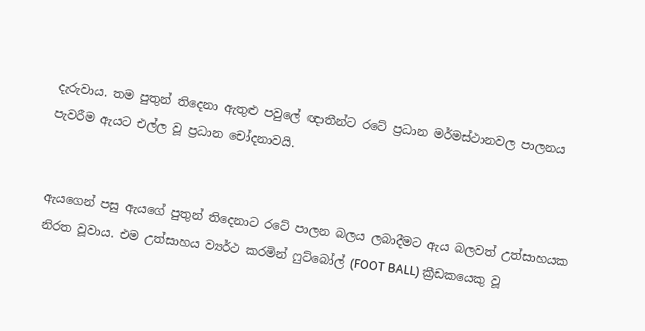දැරුවාය. තම පුතුන් තිදෙනා ඇතුළු පවුලේ ඥාතීන්ට රටේ ප්‍රධාන මර්මස්ථානවල පාලනය පැවරීම ඇයට එල්ල වූ ප්‍රධාන චෝදනාවයි.


ඇයගෙන් පසු ඇයගේ පුතුන් තිදෙනාට රටේ පාලන බලය ලබාදීමට ඇය බලවත් උත්සාහයක නිරත වූවාය. එම උත්සාහය ව්‍යර්ථ කරමින් ෆුට්බෝල් (FOOT BALL) ක්‍රීඩකයෙකු වූ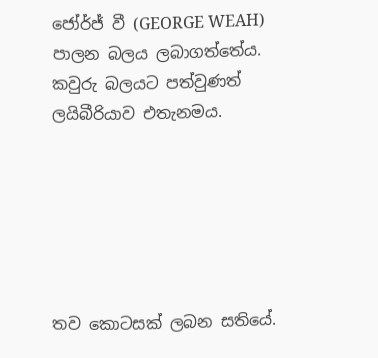ජෝර්ජ් වී (GEORGE WEAH) පාලන බලය ලබාගත්තේය. කවුරු බලයට පත්වුණත් ලයිබීරියාව එතැනමය.






තව කොටසක් ලබන සතියේ.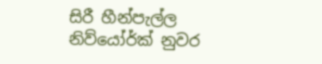සිරී හීන්පැල්ල
නිව්යෝර්ක් නුවර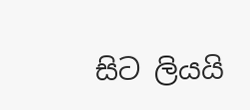සිට ලියයි